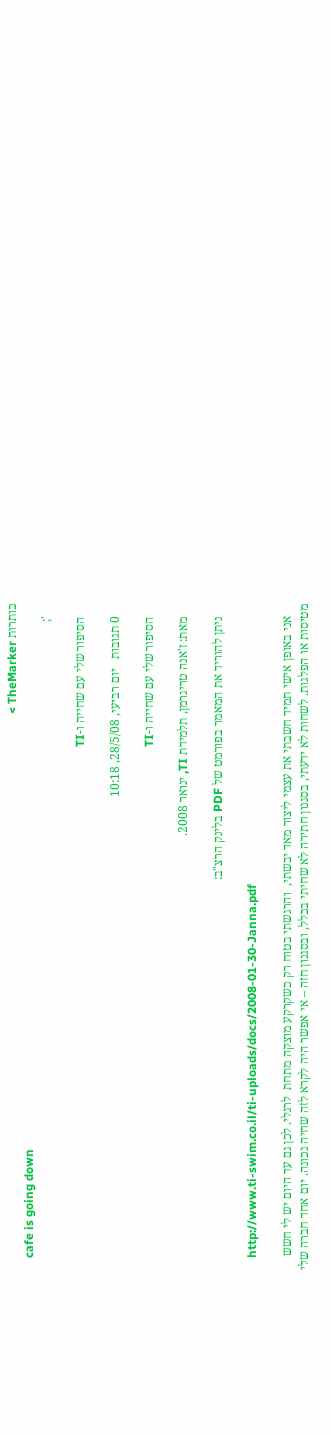כותרות TheMarker >
    cafe is going down
    ';

    הסיפור שלי עם שחייה ו-TI

    0 תגובות   יום רביעי, 28/5/08, 10:18

    הסיפור שלי עם שחייה ו-TI

    מאת: ז'אנה טריגרמן, תלמידת TI, ינואר 2008.

    ניתן להוריד את המאמר בפורמט של PDF בלינק הרצ"ב:

    http://www.ti-swim.co.il/ti-uploads/docs/2008-01-30-Janna.pdf

    אני באופן אישי תמיד חשבתי את עצמי ליצור מאד יבשתי,  והרגשתי בטוח רק כשקרקע מוצקה מתחת  לרגלי. לכן גם עד היום יש לי חשש מטיסות או הפלגות. לשחות לא ידעתי, בסגנון חתירה לא שחיתי בכלל, ובסגנון חזה – אי אפשר היה לקרא לזה שחיה נכונה. יום אחד חברה שלי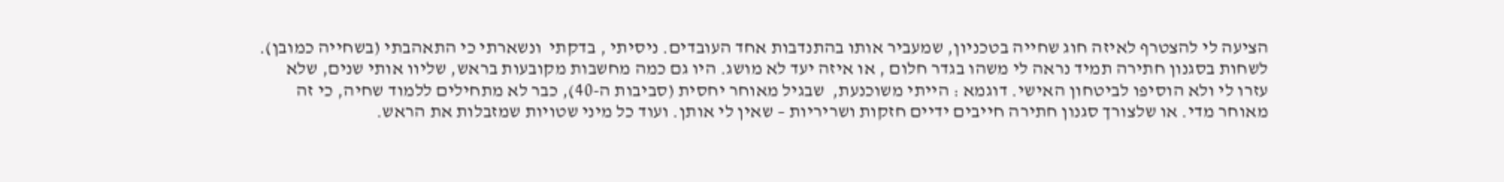הציעה לי להצטרף לאיזה חוג שחייה בטכניון, שמעביר אותו בהתנדבות אחד העובדים. ניסיתי , בדקתי  ונשארתי כי התאהבתי (בשחייה כמובן).  לשחות בסגנון חתירה תמיד נראה לי משהו בגדר חלום , או איזה יעד לא מושג. היו גם כמה מחשבות מקובעות בראש, שליוו אותי שנים, שלא עזרו לי ולא הוסיפו לביטחון האישי. דוגמא : הייתי משוכנעת,  שבגיל מאוחר יחסית (סביבות ה-40), כבר לא מתחילים ללמוד שחיה, כי זה מאוחר מדי. או שלצורך סגנון חתירה חייבים ידיים חזקות ושריריות – שאין לי אותן. ועוד כל מיני שטויות שמזבלות את הראש.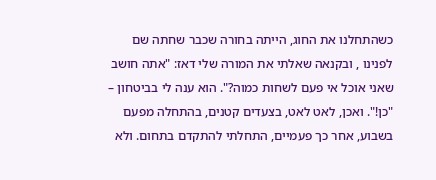כשהתחלנו את החוג, הייתה בחורה שכבר שחתה שם לפנינו , ובקנאה שאלתי את המורה שלי דאז: "אתה חושב שאני אוכל אי פעם לשחות כמוה?". הוא ענה לי בביטחון – "כן!". ואכן, לאט לאט, בצעדים קטנים, בהתחלה מפעם בשבוע, אחר כך פעמיים, התחלתי להתקדם בתחום. ולא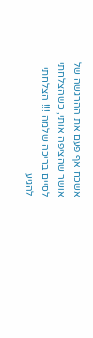אשכח אף פעם את ההרגשה של אושר שהציפה אותי, כשהצלחתי לסיים בריכה שלמה !!! הצלחתי להגיע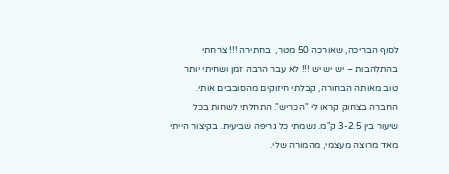לסוף הבריכה, שאורכה 50 מטר,  בחתירה !!! צרחתי בהתלהבות – יש יש יש !!! לא עבר הרבה זמן ושחיתי יותר טוב מאותה הבחורה, קבלתי חיזוקים מהסובבים אותי. החברה בצחוק קראו לי "הכריש". התחלתי לשחות בכל שיעור בין 3-2.5 ק"מ. נשמתי כל גריפה שביעית. בקיצור הייתי מאד מרוצה מעצמי, מהמורה שלי.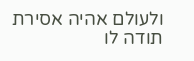ולעולם אהיה אסירת תודה לו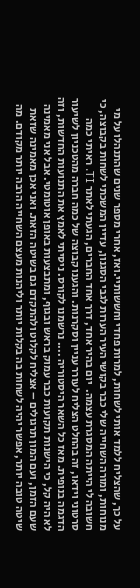על כך, שהצליח ללמד אותי לשחות, למרות פחדי וחששותיי.ואז, אחרי מספר שנים שהתנהלו על מי מנוחות, ומורה השחייה שלי כבר בקושי העיר הערות לגבי הסגנון, עדיין המשכתי לשחות בקבוצה, כי חשובה לי הייתה המסגרת עצמה.  יום בהיר אחד, דרך אחד החברים, הגעתי לאתר TI. ראיתי כמה סרטוני וידאו, זה בהחלט הצליח לעורר עניין וסקרנות. והגענו קבוצה של כמה חברה מהטכניון לשיעור הדגמה בנופית. מאז כל השאר היסטוריה .... נרשמנו לקורס. ניסיתי לאמץ את התנועות החדשות, וזה לא היה קל, כי הישנות תקועות כבר עמוק בראש ובגוף, ומתבצעות באופן אוטומטי. אבל אני מאמינה שעם הזמן, ועם המון תרגולים – אצליח לקלוט ולהתקדם גם בשיטה הזאת. ואני אכן מאמינה שזאת שיטה טובה יותר, אפשר יהיה לשחות בה בקלות יותר וליהנות מעצם השחייה הרבה יותר מקודם. מה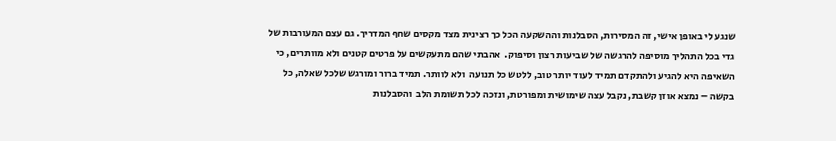שנגע לי באופן אישי, זה המסירות, הסבלנות וההשקעה הכל כך רצינית מצד מקסים שחף המדריך. גם עצם המעורבות של גדי בכל התהליך מוסיפה להרגשה של שביעות רצון וסיפוק.  אהבתי שהם מתעקשים על פרטים קטנים ולא מוותרים, כי השאיפה היא להגיע ולהתקדם תמיד לעוד יותר טוב, ללטש כל תנועה  ולא לוותר. תמיד ברור ומורגש שלכל שאלה, כל בקשה – נמצא אוזן קשבת, נקבל עצה שימושית ומפורטת, ונזכה לכל תשומת הלב  והסבלנות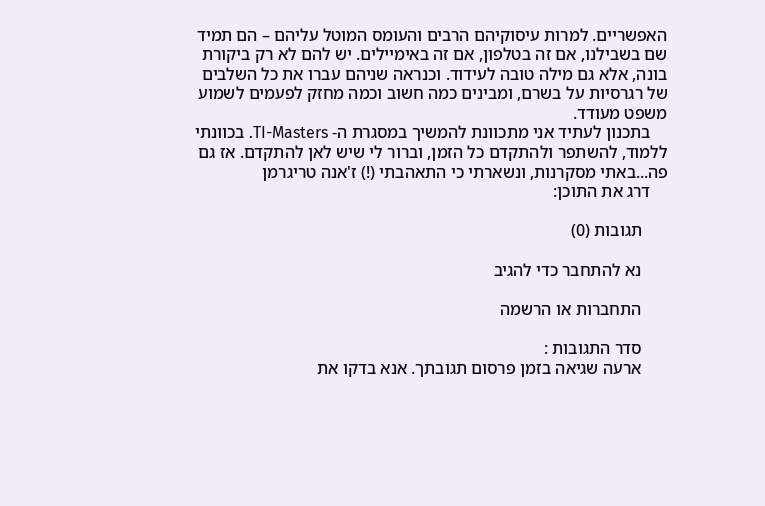האפשריים. למרות עיסוקיהם הרבים והעומס המוטל עליהם – הם תמיד  שם בשבילנו, אם זה בטלפון, אם זה באימיילים. יש להם לא רק ביקורת בונה, אלא גם מילה טובה לעידוד. וכנראה שניהם עברו את כל השלבים של רגרסיות על בשרם, ומבינים כמה חשוב וכמה מחזק לפעמים לשמוע משפט מעודד.
    בתכנון לעתיד אני מתכוונת להמשיך במסגרת ה- TI-Masters. בכוונתי ללמוד, להשתפר ולהתקדם כל הזמן, וברור לי שיש לאן להתקדם. אז גם פה...באתי מסקרנות, ונשארתי כי התאהבתי (!) ז'אנה טריגרמן
    דרג את התוכן:

      תגובות (0)

      נא להתחבר כדי להגיב

      התחברות או הרשמה

      סדר התגובות :
      ארעה שגיאה בזמן פרסום תגובתך. אנא בדקו את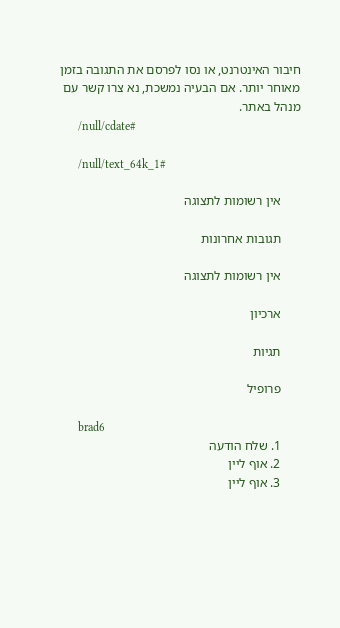חיבור האינטרנט, או נסו לפרסם את התגובה בזמן מאוחר יותר. אם הבעיה נמשכת, נא צרו קשר עם מנהל באתר.
      /null/cdate#

      /null/text_64k_1#

      אין רשומות לתצוגה

      תגובות אחרונות

      אין רשומות לתצוגה

      ארכיון

      תגיות

      פרופיל

      brad6
      1. שלח הודעה
      2. אוף ליין
      3. אוף ליין